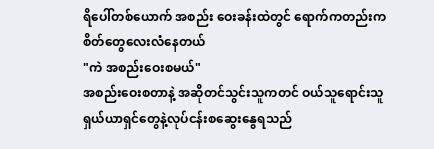ရိပေါ်တစ်ယောက် အစည်း ဝေးခန်းထဲတွင် ရောက်ကတည်းကစိတ်တွေလေးလံနေတယ်
"ကဲ အစည်းဝေးစမယ်"
အစည်းဝေးစတာနဲ့ အဆိုတင်သွင်းသူကတင် ဝယ်သူရောင်းသူ ရှယ်ယာရှင်တွေနဲ့လုပ်ငန်းစဆွေးနွေရသည်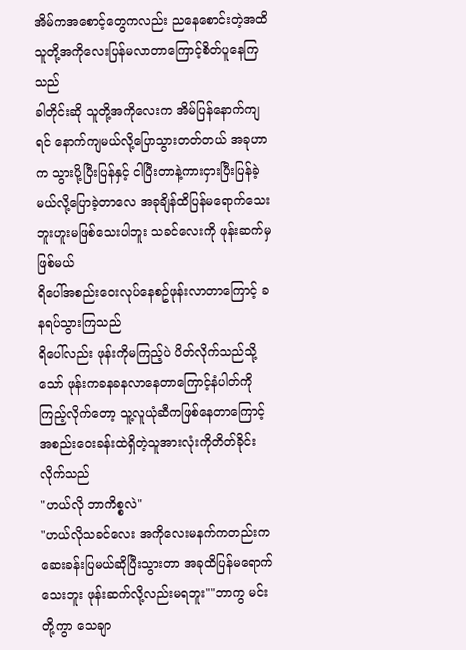အိမ်ကအစောင့်တွေကလည်း ညနေစောင်းတဲ့အထိ သူတို့အကိုလေးပြန်မလာတာကြောင့်စိတ်ပူနေကြသည်
ခါတိုင်းဆို သူတို့အကိုလေးက အိမ်ပြန်နောက်ကျရင် နောက်ကျမယ်လို့ပြောသွားတတ်တယ် အခုဟာက သွားပို့ပြီးပြန်နှင့် ငါပြီးတာနဲ့ကားငှားပြီးပြန်ခဲ့မယ်လို့ပြောခဲ့တာလေ အခုချိန်ထိပြန်မရောက်သေးဘူးဟူးမဖြစ်သေးပါဘူး သခင်လေးကို ဖုန်းဆက်မှဖြစ်မယ်
ရိပေါ်အစည်းဝေးလုပ်နေစဥ်ဖုန်းလာတာကြောင့် ခနရပ်သွားကြသည်
ရိပေါ်လည်း ဖုန်းကိုမကြည့်ပဲ ပိတ်လိုက်သည်သို့သော် ဖုန်းကခနခနလာနေတာကြောင့်နံပါတ်ကိုကြည့်လိုက်တော့ သူ့လူယုံဆီကဖြစ်နေတာကြောင့် အစည်းဝေးခန်းထဲရှိတဲ့သူအားလုံးကိုတိတ်ခိုင်းလိုက်သည်
"ဟယ်လို ဘာကိစ္စလဲ"
"ဟယ်လိုသခင်လေး အကိုလေးမနက်ကတည်းကဆေးခန်းပြမယ်ဆိုပြီးသွားတာ အခုထိပြန်မရောက်သေးဘူး ဖုန်းဆက်လို့လည်းမရဘူး""ဘာကွ မင်းတို့ကွာ သေချာ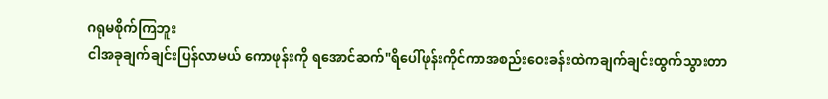ဂရုမစိုက်ကြဘူး
ငါအခုချက်ချင်းပြန်လာမယ် ကောဖုန်းကို ရအောင်ဆက်"ရိပေါ်ဖုန်းကိုင်ကာအစည်းဝေးခန်းထဲကချက်ချင်းထွက်သွားတာ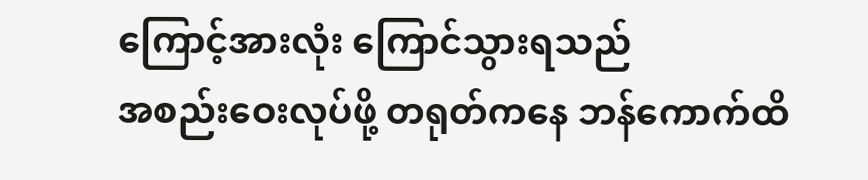ကြောင့်အားလုံး ကြောင်သွားရသည်
အစည်းဝေးလုပ်ဖို့ တရုတ်ကနေ ဘန်ကောက်ထိ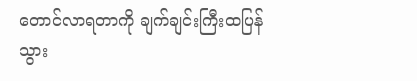တောင်လာရတာကို ချက်ချင်းကြီးထပြန်သွား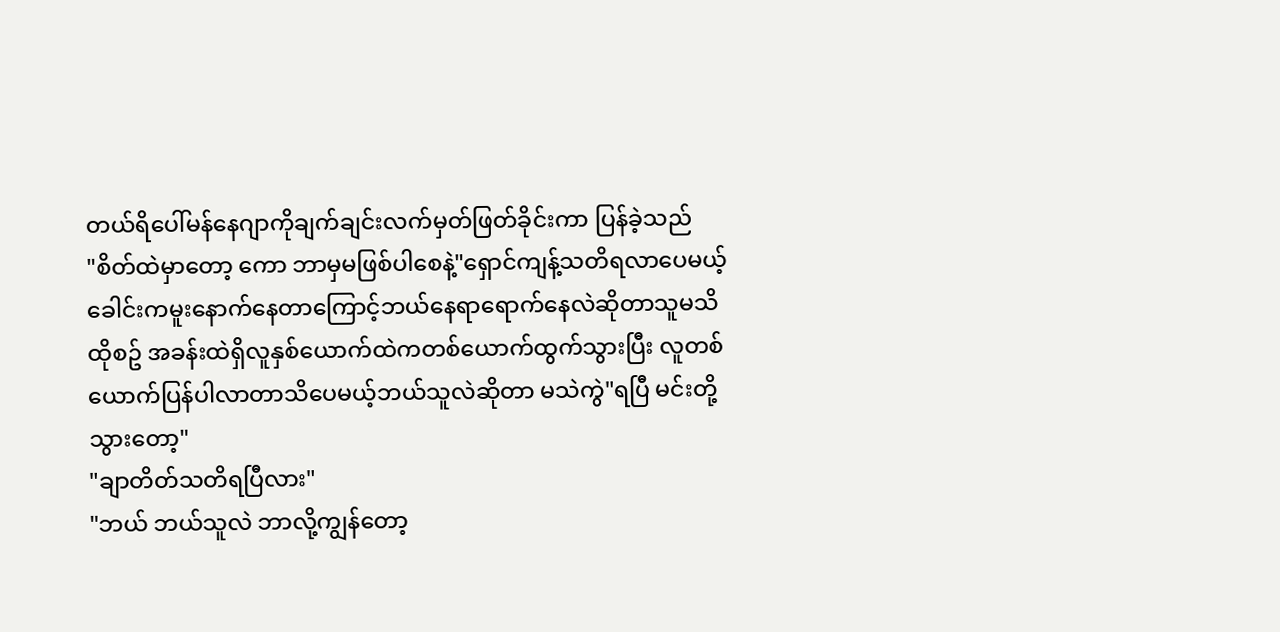တယ်ရိပေါ်မန်နေဂျာကိုချက်ချင်းလက်မှတ်ဖြတ်ခိုင်းကာ ပြန်ခဲ့သည်
"စိတ်ထဲမှာတော့ ကော ဘာမှမဖြစ်ပါစေနဲ့"ရှောင်ကျန့်သတိရလာပေမယ့် ခေါင်းကမူးနောက်နေတာကြောင့်ဘယ်နေရာရောက်နေလဲဆိုတာသူမသိ
ထိုစဥ် အခန်းထဲရှိလူနှစ်ယောက်ထဲကတစ်ယောက်ထွက်သွားပြီး လူတစ်ယောက်ပြန်ပါလာတာသိပေမယ့်ဘယ်သူလဲဆိုတာ မသဲကွဲ"ရပြီ မင်းတို့သွားတော့"
"ချာတိတ်သတိရပြီလား"
"ဘယ် ဘယ်သူလဲ ဘာလို့ကျွန်တော့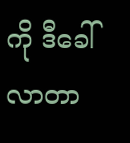ကို ဒီခေါ်လာတာ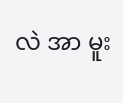လဲ အာ မူး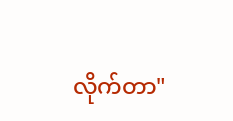လိုက်တာ"